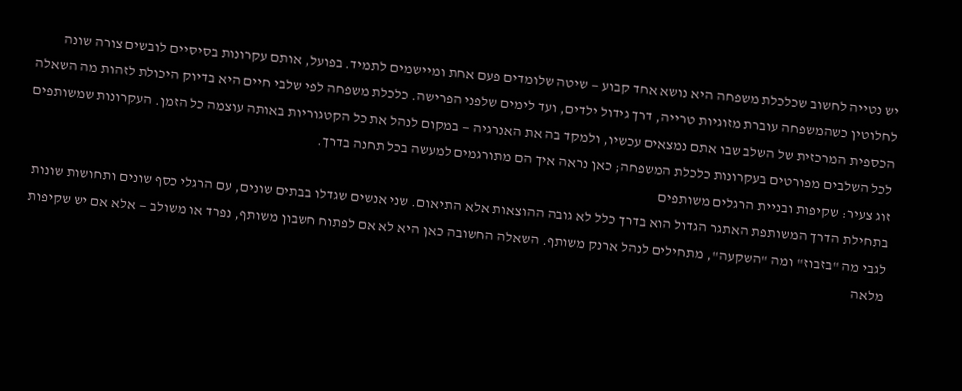יש נטייה לחשוב שכלכלת משפחה היא נושא אחד קבוע — שיטה שלומדים פעם אחת ומיישמים לתמיד. בפועל, אותם עקרונות בסיסיים לובשים צורה שונה לחלוטין כשהמשפחה עוברת מזוגיות טרייה, דרך גידול ילדים, ועד לימים שלפני הפרישה. כלכלת משפחה לפי שלבי חיים היא בדיוק היכולת לזהות מה השאלה הכספית המרכזית של השלב שבו אתם נמצאים עכשיו, ולמקד בה את האנרגיה — במקום לנהל את כל הקטגוריות באותה עוצמה כל הזמן. העקרונות שמשותפים לכל השלבים מפורטים בעקרונות כלכלת המשפחה; כאן נראה איך הם מתורגמים למעשה בכל תחנה בדרך.
זוג צעיר: שקיפות ובניית הרגלים משותפים
בתחילת הדרך המשותפת האתגר הגדול הוא בדרך כלל לא גובה ההוצאות אלא התיאום. שני אנשים שגדלו בבתים שונים, עם הרגלי כסף שונים ותחושות שונות לגבי מה "בזבוז" ומה "השקעה", מתחילים לנהל ארנק משותף. השאלה החשובה כאן היא לא אם לפתוח חשבון משותף, נפרד או משולב — אלא אם יש שקיפות מלאה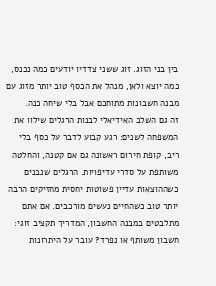בין בני הזוג. זוג ששני צדדיו יודעים כמה נכנס, כמה יוצא ולאן, מנהל את הכסף טוב יותר מזוג עם מבנה חשבונות מתוחכם אבל בלי שיחה כנה.
זה גם השלב האידיאלי לבנות הרגלים שילוו את המשפחה לשנים: רגע קבוע לדבר על כסף בלי ריב, קופת חירום ראשונה גם אם קטנה, והחלטה משותפת על סדרי עדיפויות. הרגלים שנבנים כשההוצאות עדיין פשוטות יחסית מחזיקים הרבה יותר טוב כשהחיים נעשים מורכבים. אם אתם מתלבטים במבנה החשבון, המדריך תקציב זוגי: חשבון משותף או נפרד? עובר על היתרונות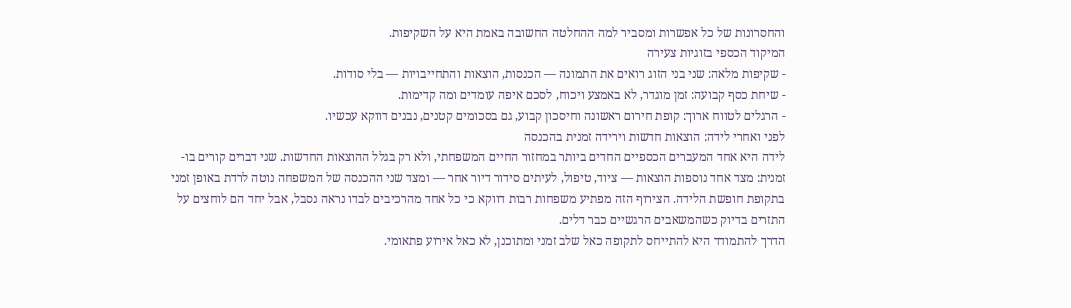והחסרונות של כל אפשרות ומסביר למה ההחלטה החשובה באמת היא על השקיפות.
המיקוד הכספי בזוגיות צעירה
- שקיפות מלאה: שני בני הזוג רואים את התמונה — הכנסות, הוצאות והתחייבויות — בלי סודות.
- שיחת כסף קבועה: זמן מוגדר, לא באמצע ויכוח, לסכם איפה עומדים ומה קדימות.
- הרגלים לטווח ארוך: קופת חירום ראשונה וחיסכון קבוע, גם בסכומים קטנים, נבנים דווקא עכשיו.
לפני ואחרי לידה: הוצאות חדשות וירידה זמנית בהכנסה
לידה היא אחד המעברים הכספיים החדים ביותר במחזור החיים המשפחתי, ולא רק בגלל ההוצאות החדשות. שני דברים קורים בו-זמנית: מצד אחד נוספות הוצאות — ציוד, טיפול, לעיתים סידור דיור אחר — ומצד שני ההכנסה של המשפחה נוטה לרדת באופן זמני בתקופת חופשת הלידה. הצירוף הזה מפתיע משפחות רבות דווקא כי כל אחד מהרכיבים לבדו נראה נסבל, אבל יחד הם לוחצים על התזרים בדיוק כשהמשאבים הרגשיים כבר דלים.
הדרך להתמודד היא להתייחס לתקופה כאל שלב זמני ומתוכנן, לא כאל אירוע פתאומי.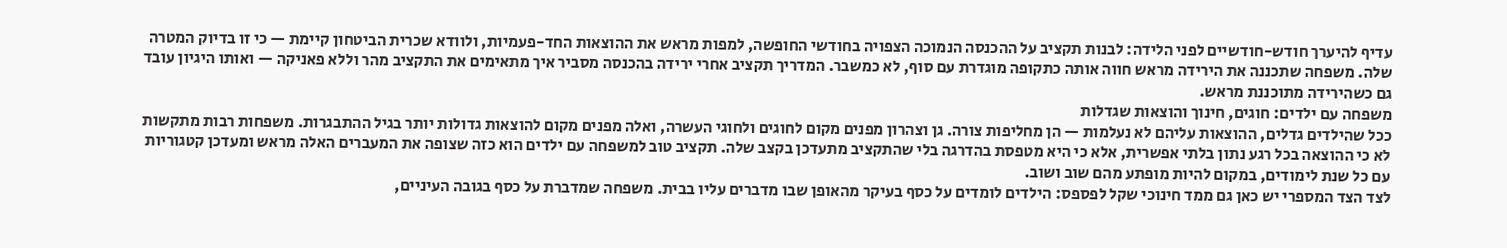עדיף להיערך חודש-חודשיים לפני הלידה: לבנות תקציב על ההכנסה הנמוכה הצפויה בחודשי החופשה, למפות מראש את ההוצאות החד-פעמיות, ולוודא שכרית הביטחון קיימת — כי זו בדיוק המטרה שלה. משפחה שתכננה את הירידה מראש חווה אותה כתקופה מוגדרת עם סוף, לא כמשבר. המדריך תקציב אחרי ירידה בהכנסה מסביר איך מתאימים את התקציב מהר וללא פאניקה — ואותו היגיון עובד גם כשהירידה מתוכננת מראש.
משפחה עם ילדים: חוגים, חינוך והוצאות שגדלות
ככל שהילדים גדלים, ההוצאות עליהם לא נעלמות — הן מחליפות צורה. גן וצהרון מפנים מקום לחוגים ולחוגי העשרה, ואלה מפנים מקום להוצאות גדולות יותר בגיל ההתבגרות. משפחות רבות מתקשות לא כי ההוצאה בכל רגע נתון בלתי אפשרית, אלא כי היא מטפסת בהדרגה בלי שהתקציב מתעדכן בקצב שלה. תקציב טוב למשפחה עם ילדים הוא כזה שצופה את המעברים האלה מראש ומעדכן קטגוריות עם כל שנת לימודים, במקום להיות מופתע מהם שוב ושוב.
לצד הצד המספרי יש כאן גם ממד חינוכי שקל לפספס: הילדים לומדים על כסף בעיקר מהאופן שבו מדברים עליו בבית. משפחה שמדברת על כסף בגובה העיניים,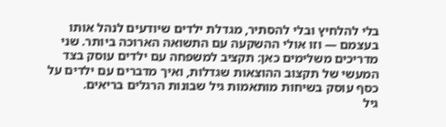בלי להלחיץ ובלי להסתיר, מגדלת ילדים שיודעים לנהל אותו בעצמם — וזו אולי ההשקעה עם התשואה הארוכה ביותר. שני מדריכים משלימים כאן: תקציב למשפחה עם ילדים עוסק בצד המעשי של תקצוב ההוצאות שגדלות, ואיך מדברים עם ילדים על כסף עוסק בשיחות מותאמות גיל שבונות הרגלים בריאים.
גיל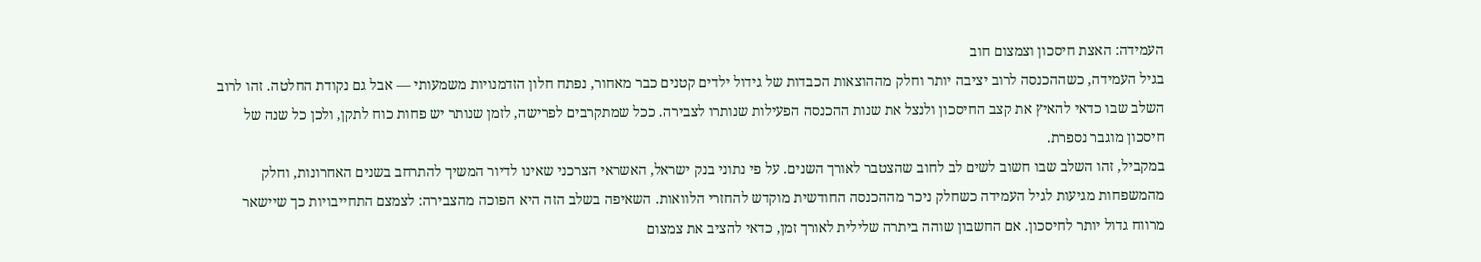העמידה: האצת חיסכון וצמצום חוב
בגיל העמידה, כשההכנסה לרוב יציבה יותר וחלק מההוצאות הכבדות של גידול ילדים קטנים כבר מאחור, נפתח חלון הזדמנויות משמעותי — אבל גם נקודת החלטה. זהו לרוב השלב שבו כדאי להאיץ את קצב החיסכון ולנצל את שנות ההכנסה הפעילות שנותרו לצבירה. ככל שמתקרבים לפרישה, לזמן שנותר יש פחות כוח לתקן, ולכן כל שנה של חיסכון מוגבר נספרת.
במקביל, זהו השלב שבו חשוב לשים לב לחוב שהצטבר לאורך השנים. על פי נתוני בנק ישראל, האשראי הצרכני שאינו לדיור המשיך להתרחב בשנים האחרונות, וחלק מהמשפחות מגיעות לגיל העמידה כשחלק ניכר מההכנסה החודשית מוקדש להחזרי הלוואות. השאיפה בשלב הזה היא הפוכה מהצבירה: לצמצם התחייבויות כך שיישאר מרווח גדול יותר לחיסכון. אם החשבון שוהה ביתרה שלילית לאורך זמן, כדאי להציב את צמצום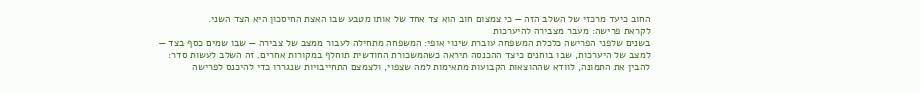החוב כיעד מרכזי של השלב הזה — כי צמצום חוב הוא צד אחד של אותו מטבע שבו האצת החיסכון היא הצד השני.
לקראת פרישה: מעבר מצבירה להיערכות
בשנים שלפני הפרישה כלכלת המשפחה עוברת שינוי אופי: המשפחה מתחילה לעבור ממצב של צבירה — שבו שמים כסף בצד — למצב של היערכות, שבו בוחנים כיצד ההכנסה תיראה כשהמשכורת החודשית תוחלף במקורות אחרים. זה השלב לעשות סדר: להבין את התמונה, לוודא שההוצאות הקבועות מתאימות למה שצפוי, ולצמצם התחייבויות שנגררו כדי להיכנס לפרישה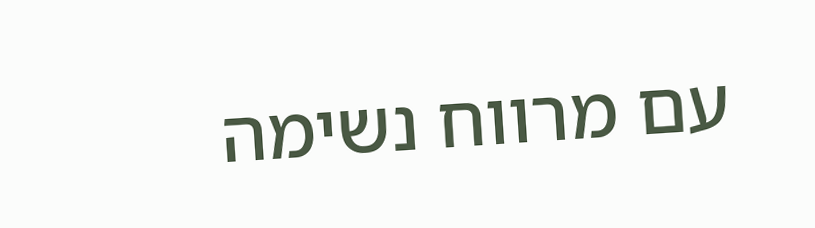עם מרווח נשימה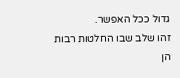גדול ככל האפשר.
זהו שלב שבו החלטות רבות הן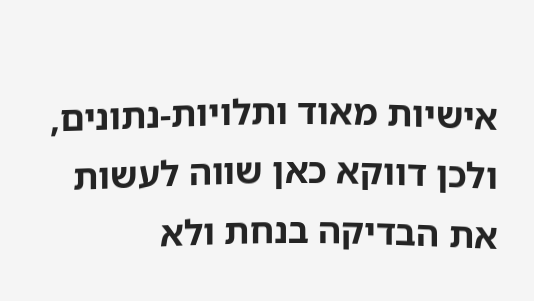אישיות מאוד ותלויות-נתונים, ולכן דווקא כאן שווה לעשות את הבדיקה בנחת ולא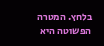בלחץ. המטרה הפשוטה היא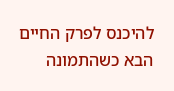להיכנס לפרק החיים הבא כשהתמונה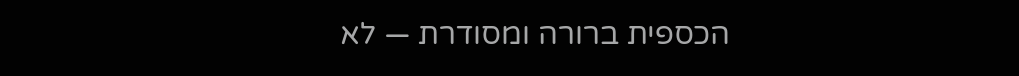הכספית ברורה ומסודרת — לא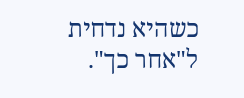כשהיא נדחית ל"אחר כך".